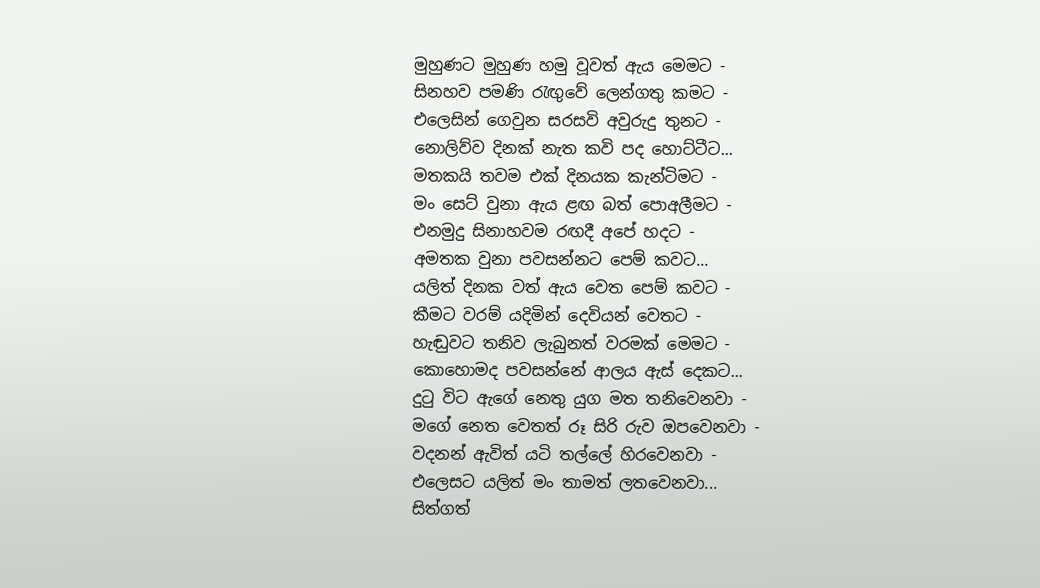මුහුණට මුහුණ හමු වූවත් ඇය මෙමට -
සිනහව පමණි රැඟුවේ ලෙන්ගතු කමට -
එලෙසින් ගෙවුන සරසවි අවුරුදු තුනට -
නොලිව්ව දිනක් නැත කවි පද හොට්ටීට...
මතකයි තවම එක් දිනයක කැන්ටිමට -
මං සෙට් වුනා ඇය ළඟ බත් පොඅලීමට -
එනමුදු සිනාහවම රඟදී අපේ හදට -
අමතක වුනා පවසන්නට පෙම් කවට...
යලිත් දිනක වත් ඇය වෙත පෙම් කවට -
කීමට වරම් යදිමින් දෙවියන් වෙතට -
හැඬුවට තනිව ලැබුනත් වරමක් මෙමට -
කොහොමද පවසන්නේ ආලය ඇස් දෙකට...
දුටු විට ඇගේ නෙතු යුග මත තනිවෙනවා -
මගේ නෙත වෙතත් රූ සිරි රුව ඔපවෙනවා -
වදනන් ඇවිත් යටි තල්ලේ හිරවෙනවා -
එලෙසට යලිත් මං තාමත් ලතවෙනවා...
සිත්ගත්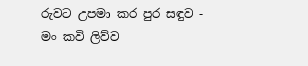රුවට උපමා කර පුර සඳුව -
මං කවි ලිව්ව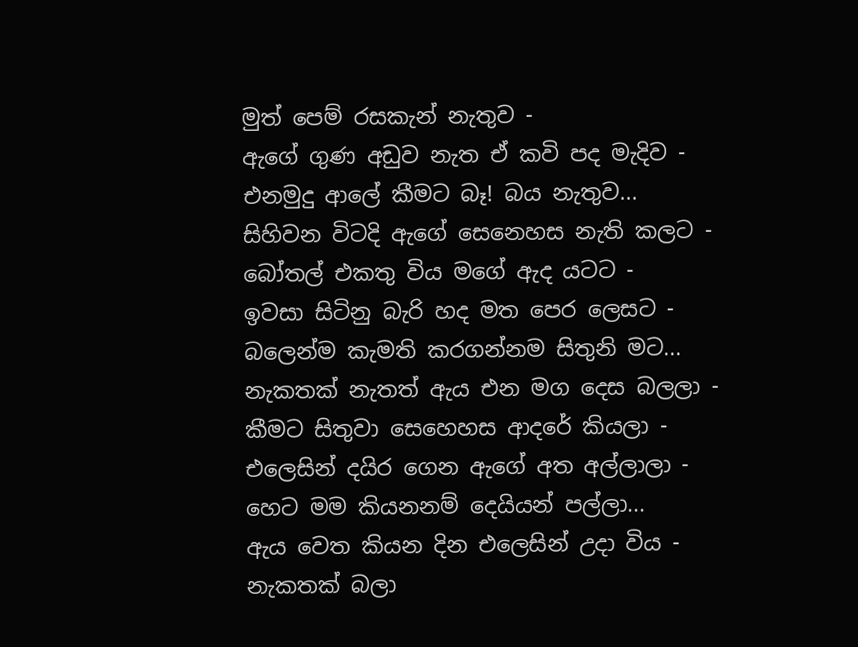මුත් පෙම් රසකැන් නැතුව -
ඇගේ ගුණ අඩුව නැත ඒ කවි පද මැදිව -
එනමුදු ආලේ කීමට බෑ! බය නැතුව...
සිහිවන විටදි ඇගේ සෙනෙහස නැති කලට -
බෝතල් එකතු විය මගේ ඇද යටට -
ඉවසා සිටිනු බැරි හද මත පෙර ලෙසට -
බලෙන්ම කැමති කරගන්නම සිතුනි මට...
නැකතක් නැතත් ඇය එන මග දෙස බලලා -
කීමට සිතුවා සෙහෙහස ආදරේ කියලා -
එලෙසින් දයිර ගෙන ඇගේ අත අල්ලාලා -
හෙට මම කියනනම් දෙයියන් පල්ලා...
ඇය වෙත කියන දින එලෙසින් උදා විය -
නැකතක් බලා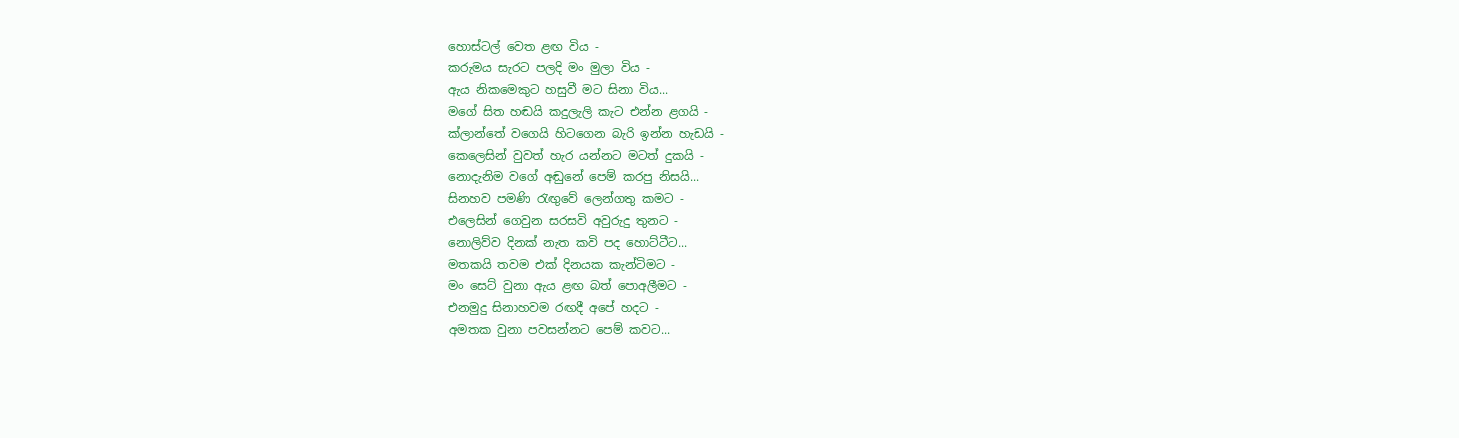හොස්ටල් වෙත ළඟ විය -
කරුමය සැරට පලදි මං මුලා විය -
ඇය නිකමෙකුට හසුවී මට සිනා විය...
මගේ සිත හඬයි කදුලැලි කැට එන්න ළගයි -
ක්ලාන්තේ වගෙයි හිටගෙන බැරි ඉන්න හැඩයි -
කෙලෙසින් වුවත් හැර යන්නට මටත් දුකයි -
නොදැනිම වගේ අඬුනේ පෙම් කරපු නිසයි...
සිනහව පමණි රැඟුවේ ලෙන්ගතු කමට -
එලෙසින් ගෙවුන සරසවි අවුරුදු තුනට -
නොලිව්ව දිනක් නැත කවි පද හොට්ටීට...
මතකයි තවම එක් දිනයක කැන්ටිමට -
මං සෙට් වුනා ඇය ළඟ බත් පොඅලීමට -
එනමුදු සිනාහවම රඟදී අපේ හදට -
අමතක වුනා පවසන්නට පෙම් කවට...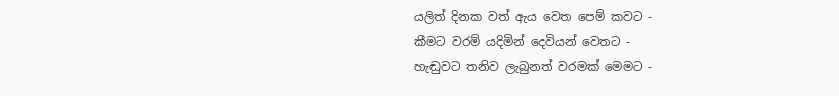යලිත් දිනක වත් ඇය වෙත පෙම් කවට -
කීමට වරම් යදිමින් දෙවියන් වෙතට -
හැඬුවට තනිව ලැබුනත් වරමක් මෙමට -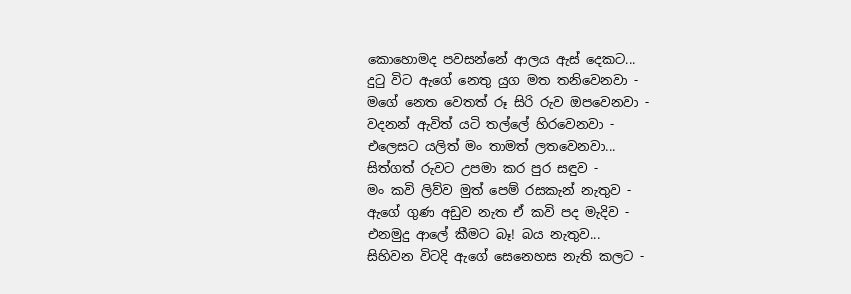කොහොමද පවසන්නේ ආලය ඇස් දෙකට...
දුටු විට ඇගේ නෙතු යුග මත තනිවෙනවා -
මගේ නෙත වෙතත් රූ සිරි රුව ඔපවෙනවා -
වදනන් ඇවිත් යටි තල්ලේ හිරවෙනවා -
එලෙසට යලිත් මං තාමත් ලතවෙනවා...
සිත්ගත් රුවට උපමා කර පුර සඳුව -
මං කවි ලිව්ව මුත් පෙම් රසකැන් නැතුව -
ඇගේ ගුණ අඩුව නැත ඒ කවි පද මැදිව -
එනමුදු ආලේ කීමට බෑ! බය නැතුව...
සිහිවන විටදි ඇගේ සෙනෙහස නැති කලට -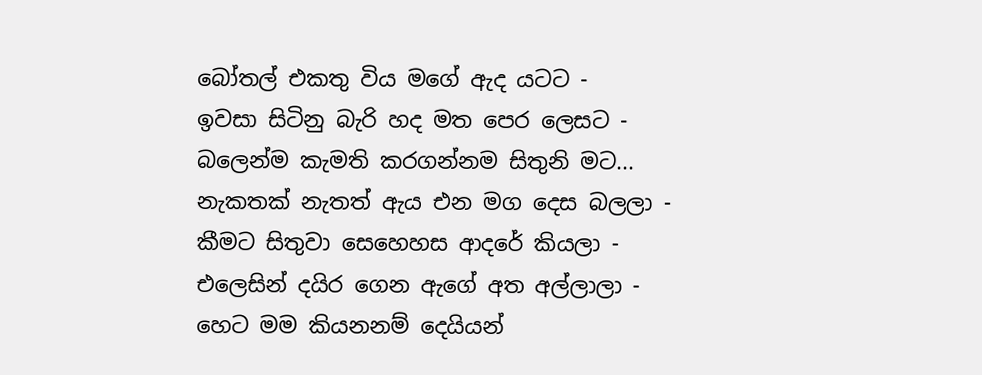බෝතල් එකතු විය මගේ ඇද යටට -
ඉවසා සිටිනු බැරි හද මත පෙර ලෙසට -
බලෙන්ම කැමති කරගන්නම සිතුනි මට...
නැකතක් නැතත් ඇය එන මග දෙස බලලා -
කීමට සිතුවා සෙහෙහස ආදරේ කියලා -
එලෙසින් දයිර ගෙන ඇගේ අත අල්ලාලා -
හෙට මම කියනනම් දෙයියන්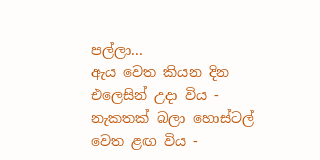පල්ලා...
ඇය වෙත කියන දින එලෙසින් උදා විය -
නැකතක් බලා හොස්ටල් වෙත ළඟ විය -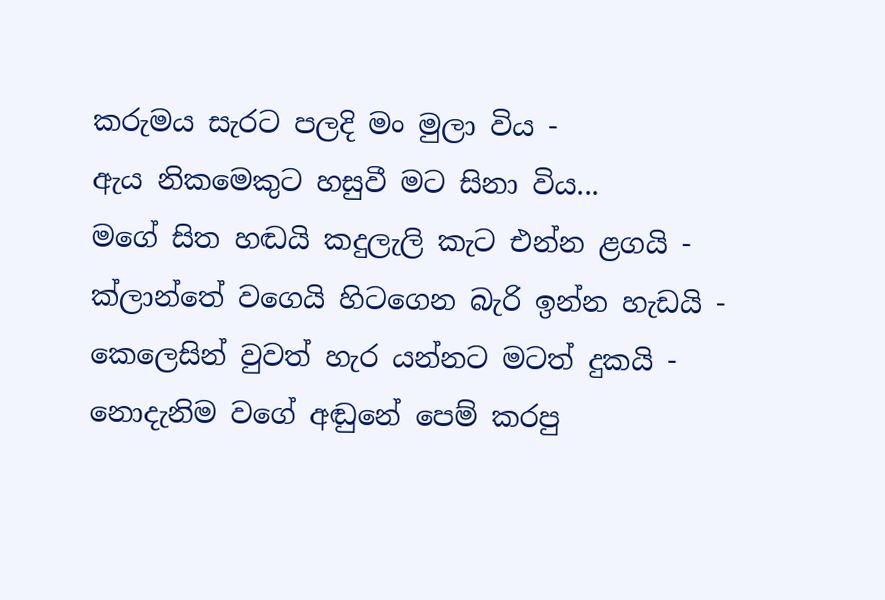කරුමය සැරට පලදි මං මුලා විය -
ඇය නිකමෙකුට හසුවී මට සිනා විය...
මගේ සිත හඬයි කදුලැලි කැට එන්න ළගයි -
ක්ලාන්තේ වගෙයි හිටගෙන බැරි ඉන්න හැඩයි -
කෙලෙසින් වුවත් හැර යන්නට මටත් දුකයි -
නොදැනිම වගේ අඬුනේ පෙම් කරපු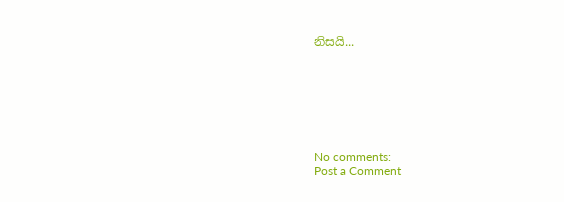නිසයි...







No comments:
Post a Comment